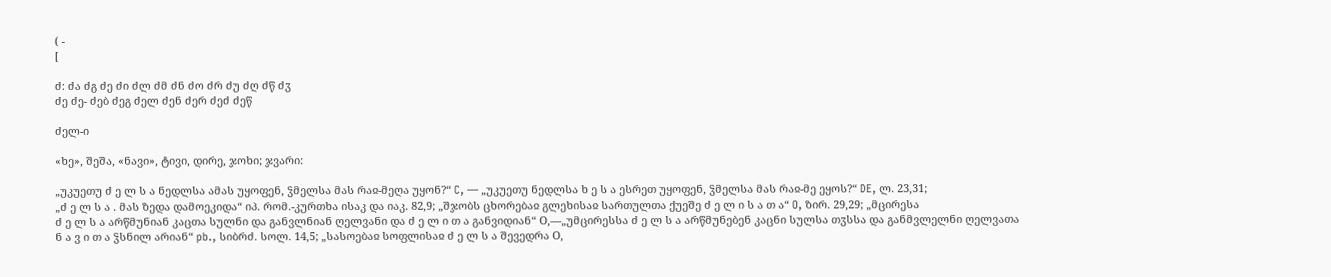( -
[

ძ: ძა ძგ ძე ძი ძლ ძმ ძნ ძო ძრ ძუ ძღ ძწ ძჳ
ძე ძე- ძებ ძეგ ძელ ძენ ძერ ძეძ ძეწ

ძელ-ი

«ხე», შეშა, «ნავი», ტივი, დირე, ჯოხი; ჯვარი:

„უკუეთუ ძ ე ლ ს ა ნედლსა ამას უყოფენ, ჴმელსა მას რაჲ-მეღა უყონ?“ C, — „უკუეთუ ნედლსა ხ ე ს ა ესრეთ უყოფენ, ჴმელსა მას რაჲ-მე ეყოს?“ DE, ლ. 23,31;
„ძ ე ლ ს ა . მას ზედა დამოეკიდა“ იპ. რომ.-კურთხა ისაკ და იაკ. 82,9; „შჯობს ცხორებაჲ გლეხისაჲ სართულთა ქუეშე ძ ე ლ ი ს ა თ ა“ O, ზირ. 29,29; „მცირესა
ძ ე ლ ს ა არწმუნიან კაცთა სულნი და განვლნიან ღელვანი და ძ ე ლ ი თ ა განვიდიან“ О,—„უმცირესსა ძ ე ლ ს ა არწმუნებენ კაცნი სულსა თჳსსა და განმვლელნი ღელვათა
ნ ა ვ ი თ ა ჴსნილ არიან“ pb., სიბრძ. სოლ. 14,5; „სასოებაჲ სოფლისაჲ ძ ე ლ ს ა შევედრა О,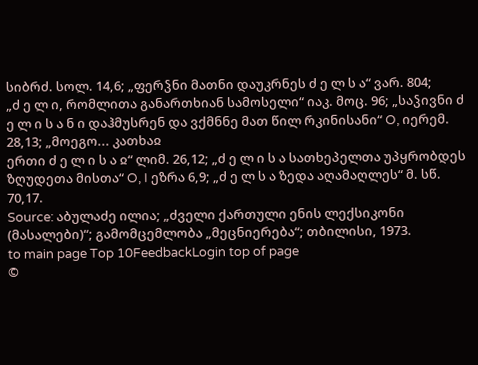სიბრძ. სოლ. 14,6; „ფერჴნი მათნი დაუკრნეს ძ ე ლ ს ა“ ვარ. 804;
„ძ ე ლ ი, რომლითა განართხიან სამოსელი“ იაკ. მოც. 96; „საჴივნი ძ ე ლ ი ს ა ნ ი დაჰმუსრენ და ვქმნნე მათ წილ რკინისანი“ O, იერემ. 28,13; „მოეგო... კათხაჲ
ერთი ძ ე ლ ი ს ა ჲ“ ლიმ. 26,12; „ძ ე ლ ი ს ა სათხეპელთა უპყრობდეს ზღუდეთა მისთა“ O, I ეზრა 6,9; „ძ ე ლ ს ა ზედა აღამაღლეს“ მ. სწ. 70,17.
Source: აბულაძე ილია; „ძველი ქართული ენის ლექსიკონი (მასალები)“; გამომცემლობა „მეცნიერება“; თბილისი, 1973.
to main page Top 10FeedbackLogin top of page
©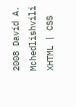2008 David A. Mchedlishvili XHTML | CSS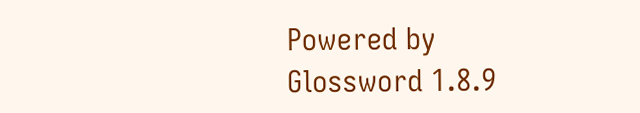Powered by Glossword 1.8.9